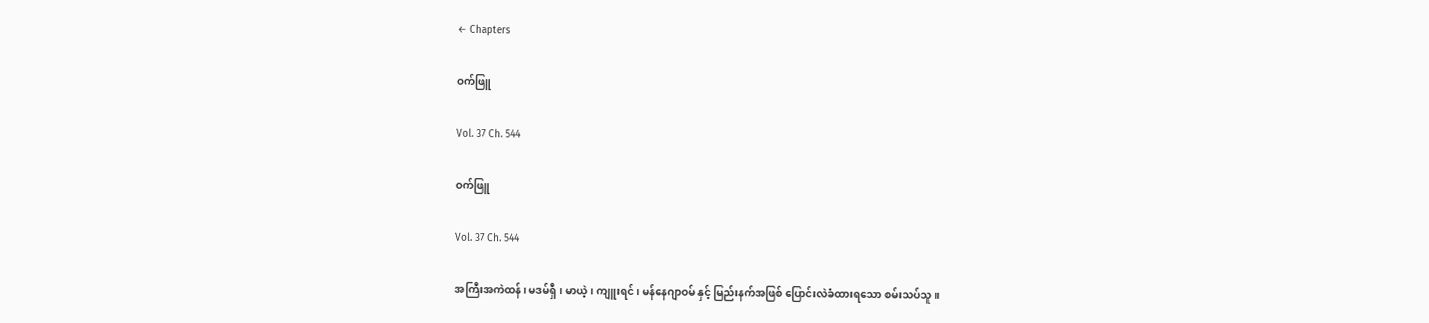← Chapters

ဝက်ဖြူ

Vol. 37 Ch. 544

ဝက်ဖြူ

Vol. 37 Ch. 544

အကြီးအကဲထန်၊ မဒမ်ရှီ၊ မာယဲ့၊ ကျူးရင်၊ မန်နေဂျာဝမ် နှင့် မြည်းနက်အဖြစ် ပြောင်းလဲခံထားရသော စမ်းသပ်သူ။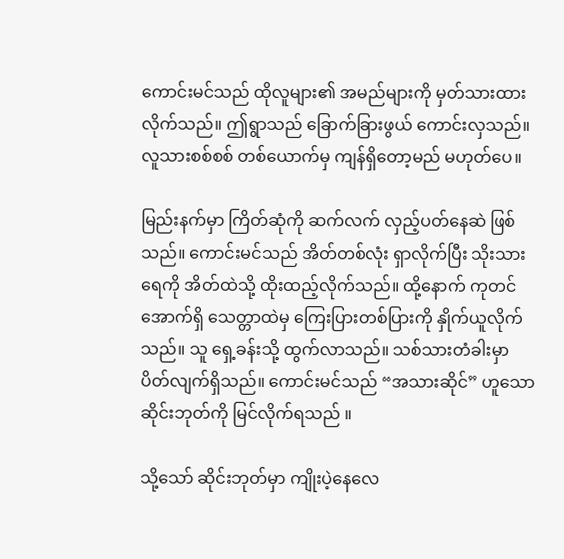ကောင်းမင်သည် ထိုလူများ၏ အမည်များကို မှတ်သားထားလိုက်သည်။ ဤရွာသည် ခြောက်ခြားဖွယ် ကောင်းလှသည်။ လူသားစစ်စစ် တစ်ယောက်မှ ကျန်ရှိတော့မည် မဟုတ်ပေ။

မြည်းနက်မှာ ကြိတ်ဆုံကို ဆက်လက် လှည့်ပတ်နေဆဲ ဖြစ်သည်။ ကောင်းမင်သည် အိတ်တစ်လုံး ရှာလိုက်ပြီး သိုးသားရေကို အိတ်ထဲသို့ ထိုးထည့်လိုက်သည်။ ထို့နောက် ကုတင်အောက်ရှိ သေတ္တာထဲမှ ကြေးပြားတစ်ပြားကို နှိုက်ယူလိုက်သည်။ သူ ရှေ့ခန်းသို့ ထွက်လာသည်။ သစ်သားတံခါးမှာ ပိတ်လျက်ရှိသည်။ ကောင်းမင်သည် “အသားဆိုင်” ဟူသော ဆိုင်းဘုတ်ကို မြင်လိုက်ရသည် ။

သို့သော် ဆိုင်းဘုတ်မှာ ကျိုးပဲ့နေလေ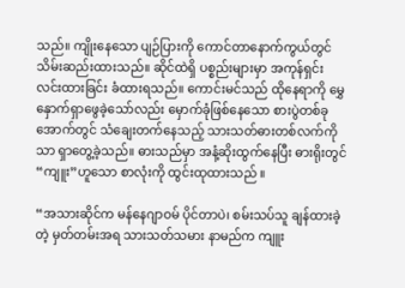သည်။ ကျိုးနေသော ပျဉ်ပြားကို ကောင်တာနောက်ကွယ်တွင် သိမ်းဆည်းထားသည်။ ဆိုင်ထဲရှိ ပစ္စည်းများမှာ အကုန်ရှင်းလင်းထားခြင်း ခံထားရသည်။ ကောင်းမင်သည် ထိုနေရာကို မွှေနှောက်ရှာဖွေခဲ့သော်လည်း မှောက်ခုံဖြစ်နေသော စားပွဲတစ်ခုအောက်တွင် သံချေးတက်နေသည့် သားသတ်ဓားတစ်လက်ကိုသာ ရှာတွေ့ခဲ့သည်။ ဓားသည်မှာ အနံ့ဆိုးထွက်နေပြီး ဓားရိုးတွင် “ကျူး”ဟူသော စာလုံးကို ထွင်းထုထားသည် ။

“အသားဆိုင်က မန်နေဂျာဝမ် ပိုင်တာပဲ၊ စမ်းသပ်သူ ချန်ထားခဲ့တဲ့ မှတ်တမ်းအရ သားသတ်သမား နာမည်က ကျူး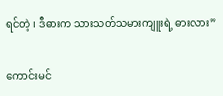ရင်တဲ့ ၊ ဒီဓားက သားသတ်သမားကျူးရဲ့ ဓားလား”

ကောင်းမင်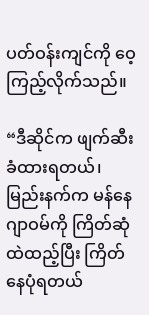ပတ်ဝန်းကျင်ကို ဝေ့ကြည့်လိုက်သည်။

“ဒီဆိုင်က ဖျက်ဆီးခံထားရတယ်၊ မြည်းနက်က မန်နေဂျာဝမ်ကို ကြိတ်ဆုံထဲထည့်ပြီး ကြိတ်နေပုံရတယ်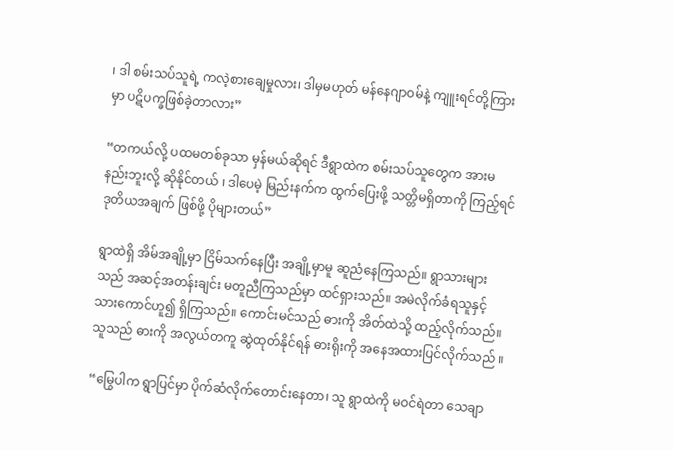၊ ဒါ စမ်းသပ်သူရဲ့ ကလဲ့စားချေမှုလား၊ ဒါမှမဟုတ် မန်နေဂျာဝမ်နဲ့ ကျူးရင်တို့ကြားမှာ ပဋိပက္ခဖြစ်ခဲ့တာလား”

“တကယ်လို့ ပထမတစ်ခုသာ မှန်မယ်ဆိုရင် ဒီရွာထဲက စမ်းသပ်သူတွေက အားမနည်းဘူးလို့ ဆိုနိုင်တယ် ၊ ဒါပေမဲ့ မြည်းနက်က ထွက်ပြေးဖို့ သတ္တိမရှိတာကို ကြည့်ရင် ဒုတိယအချက် ဖြစ်ဖို့ ပိုများတယ်”

ရွာထဲရှိ အိမ်အချို့မှာ ငြိမ်သက်နေပြီး အချို့မှာမူ ဆူညံနေကြသည်။ ရွာသားများသည် အဆင့်အတန်းချင်း မတူညီကြသည်မှာ ထင်ရှားသည်။ အမဲလိုက်ခံရသူနှင့် သားကောင်ဟူ၍ ရှိကြသည်။ ကောင်းမင်သည် ဓားကို အိတ်ထဲသို့ ထည့်လိုက်သည်။သူသည် ဓားကို အလွယ်တကူ ဆွဲထုတ်နိုင်ရန် ဓားရိုးကို အနေအထားပြင်လိုက်သည် ။

“မြွေပါက ရွာပြင်မှာ ပိုက်ဆံလိုက်တောင်းနေတာ၊ သူ ရွာထဲကို မဝင်ရဲတာ သေချာ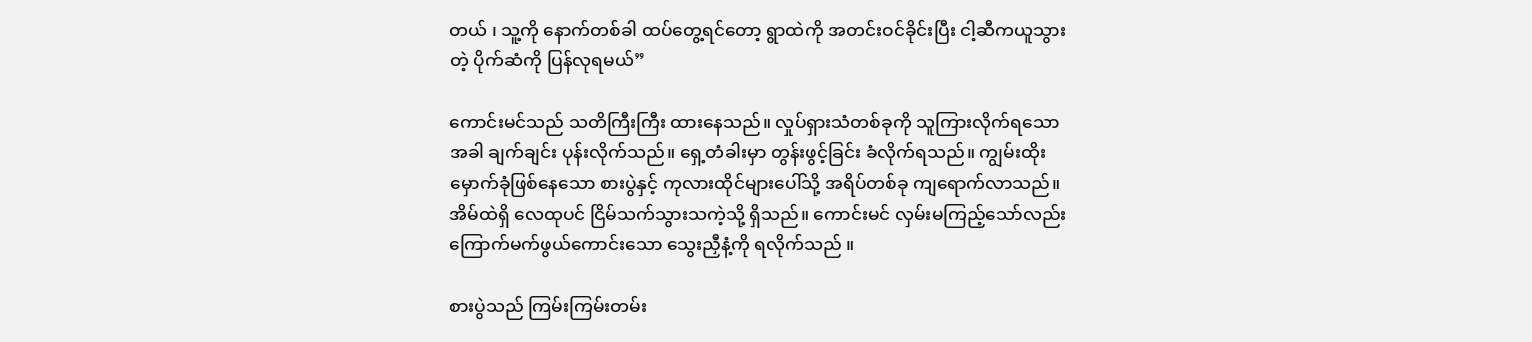တယ် ၊ သူ့ကို နောက်တစ်ခါ ထပ်တွေ့ရင်တော့ ရွာထဲကို အတင်းဝင်ခိုင်းပြီး ငါ့ဆီကယူသွားတဲ့ ပိုက်ဆံကို ပြန်လုရမယ်”

ကောင်းမင်သည် သတိကြီးကြီး ထားနေသည်။ လှုပ်ရှားသံတစ်ခုကို သူကြားလိုက်ရသောအခါ ချက်ချင်း ပုန်းလိုက်သည်။ ရှေ့တံခါးမှာ တွန်းဖွင့်ခြင်း ခံလိုက်ရသည်။ ကျွမ်းထိုးမှောက်ခုံဖြစ်နေသော စားပွဲနှင့် ကုလားထိုင်များပေါ်သို့ အရိပ်တစ်ခု ကျရောက်လာသည်။ အိမ်ထဲရှိ လေထုပင် ငြိမ်သက်သွားသကဲ့သို့ ရှိသည်။ ကောင်းမင် လှမ်းမကြည့်သော်လည်း ကြောက်မက်ဖွယ်ကောင်းသော သွေးညှီနံ့ကို ရလိုက်သည် ။

စားပွဲသည် ကြမ်းကြမ်းတမ်း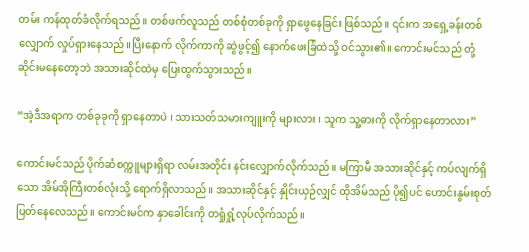တမ်း ကန်ထုတ်ခံလိုက်ရသည်။ တစ်ဖက်လူသည် တစ်စုံတစ်ခုကို ရှာဖွေနေခြင်း ဖြစ်သည်။ ၎င်းက အရှေ့ခန်းတစ်လျှောက် လှုပ်ရှားနေသည်။ပြီးနောက် လိုက်ကာကို ဆွဲဖွင့်၍ နောက်ဖေးခြံထဲသို့ ဝင်သွား၏။ ကောင်းမင်သည် တုံ့ဆိုင်းမနေတော့ဘဲ အသားဆိုင်ထဲမှ ပြေးထွက်သွားသည် ။

“အဲ့ဒီအရာက တစ်ခုခုကို ရှာနေတာပဲ ၊ သားသတ်သမားကျူးကို များလား ၊ သူက သူ့ဓားကို လိုက်ရှာနေတာလား”

ကောင်းမင်သည် ပိုက်ဆံစက္ကူများရှိရာ လမ်းအတိုင်း နင်းလျှောက်လိုက်သည်။ မကြာမီ အသားဆိုင်နှင့် ကပ်လျက်ရှိသော အိမ်အိုကြီးတစ်လုံးသို့ ရောက်ရှိလာသည်။ အသားဆိုင်နှင့် နှိုင်းယှဉ်လျှင် ထိုအိမ်သည် ပို၍ပင် ဟောင်းနွမ်းစုတ်ပြတ်နေလေသည်။ ကောင်းမင်က နှာခေါင်းကို တရှုံရှုံ့လုပ်လိုက်သည်။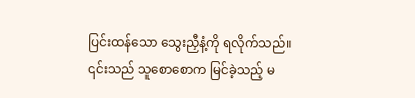ပြင်းထန်သော သွေးညှီနံ့ကို ရလိုက်သည်။ ၎င်းသည် သူစောစောက မြင်ခဲ့သည့် မ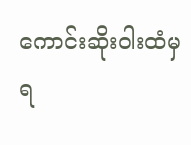ကောင်းဆိုးဝါးထံမှ ရ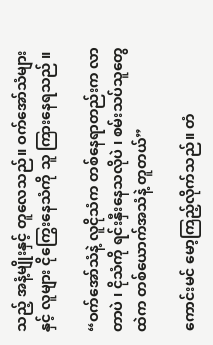သည့် အနံ့မျိုးနှင့် တူလေသည်။ ဝက်အော်သံများနှင့် လူများ ငိုကြွေးနေသံကို သူ ကြားနေရသည် ။

“ဝက်အော်သံနဲ့ လူငိုသံက တစ်နေရာတည်းက လာတာပဲ ၊ ငိုသံကို ရင်းနှီးနေသလိုပဲ ၊ စမ်းသပ်သူတွေထဲက တစ်ယောက်အသံနဲ့ တူတယ်”

ကောင်းမင် မော့ကြည့်လိုက်သည်။ တံ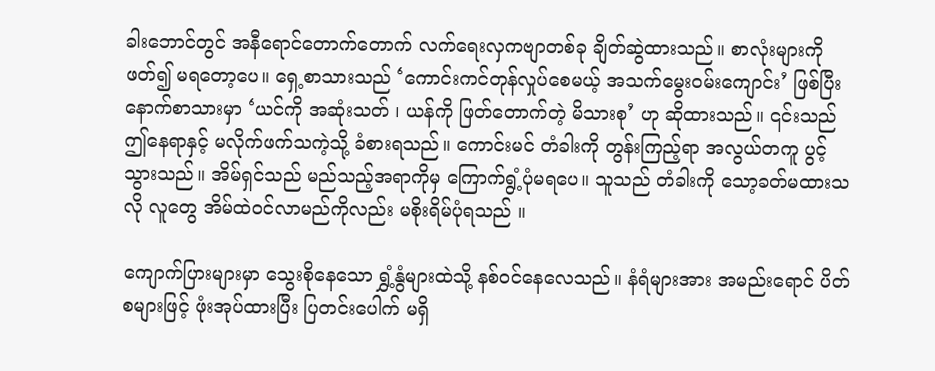ခါးဘောင်တွင် အနီရောင်တောက်တောက် လက်ရေးလှကဗျာတစ်ခု ချိတ်ဆွဲထားသည်။ စာလုံးများကို ဖတ်၍ မရတော့ပေ။ ရှေ့စာသားသည် ‘ကောင်းကင်တုန်လှုပ်စေမယ့် အသက်မွေးဝမ်းကျောင်း’ ဖြစ်ပြီး နောက်စာသားမှာ ‘ယင်ကို အဆုံးသတ် ၊ ယန်ကို ဖြတ်တောက်တဲ့ မိသားစု’ ဟု ဆိုထားသည်။ ၎င်းသည် ဤနေရာနှင့် မလိုက်ဖက်သကဲ့သို့ ခံစားရသည်။ ကောင်းမင် တံခါးကို တွန်းကြည့်ရာ အလွယ်တကူ ပွင့်သွားသည်။ အိမ်ရှင်သည် မည်သည့်အရာကိုမှ ကြောက်ရွံ့ပုံမရပေ။ သူသည် တံခါးကို သော့ခတ်မထားသလို လူတွေ အိမ်ထဲဝင်လာမည်ကိုလည်း မစိုးရိမ်ပုံရသည် ။

ကျောက်ပြားများမှာ သွေးစိုနေသော ရွှံ့နွံများထဲသို့ နစ်ဝင်နေလေသည်။ နံရံများအား အမည်းရောင် ပိတ်စများဖြင့် ဖုံးအုပ်ထားပြီး ပြတင်းပေါက် မရှိ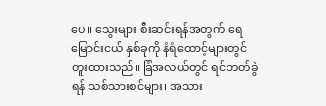ပေ။ သွေးများ စီးဆင်းရန်အတွက် ရေမြောင်းငယ် နှစ်ခုကို နံရံထောင့်များတွင် တူးထားသည်။ ခြံအလယ်တွင် ရင်ဘတ်ခွဲရန် သစ်သားစင်များ၊ အသား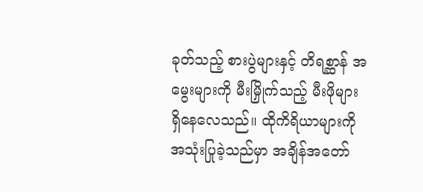ခုတ်သည့် စားပွဲများနှင့် တိရစ္ဆာန် အမွေးများကို မီးမြှိုက်သည့် မီးဖိုများ ရှိနေလေသည်။ ထိုကိရိယာများကို အသုံးပြုခဲ့သည်မှာ အချိန်အတော်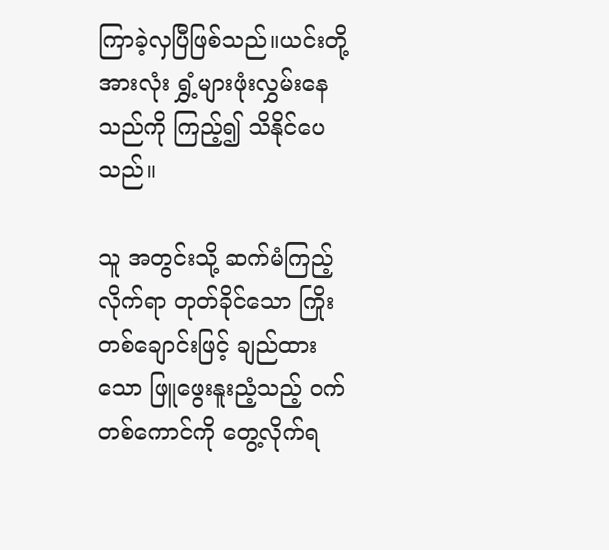ကြာခဲ့လှပြီဖြစ်သည်။ယင်းတို့အားလုံး ရွှံ့များဖုံးလွှမ်းနေသည်ကို ကြည့်၍ သိနိုင်ပေသည်။

သူ အတွင်းသို့ ဆက်မံကြည့်လိုက်ရာ တုတ်ခိုင်သော ကြိုးတစ်ချောင်းဖြင့် ချည်ထားသော ဖြူဖွေးနူးညံ့သည့် ဝက်တစ်ကောင်ကို တွေ့လိုက်ရ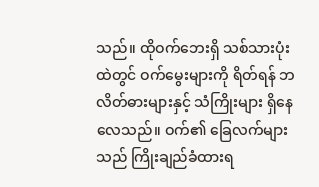သည်။ ထိုဝက်ဘေးရှိ သစ်သားပုံးထဲတွင် ဝက်မွေးများကို ရိတ်ရန် ဘလိတ်ဓားများနှင့် သံကြိုးများ ရှိနေလေသည်။ ဝက်၏ ခြေလက်များသည် ကြိုးချည်ခံထားရ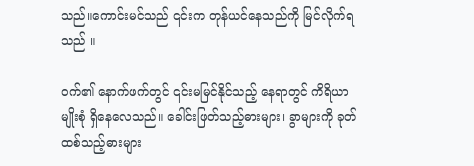သည်။ကောင်းမင်သည် ၎င်းက တုန်ယင်နေသည်ကို မြင်လိုက်ရသည် ။

ဝက်၏ နောက်ဖက်တွင် ၎င်းမမြင်နိုင်သည့် နေရာတွင် ကိရိယာမျိုးစုံ ရှိနေလေသည်။ ခေါင်းဖြတ်သည့်ဓားများ၊ ခွာများကို ခုတ်ထစ်သည့်ဓားများ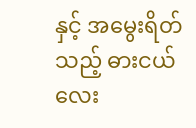နှင့် အမွေးရိတ်သည့် ဓားငယ်လေး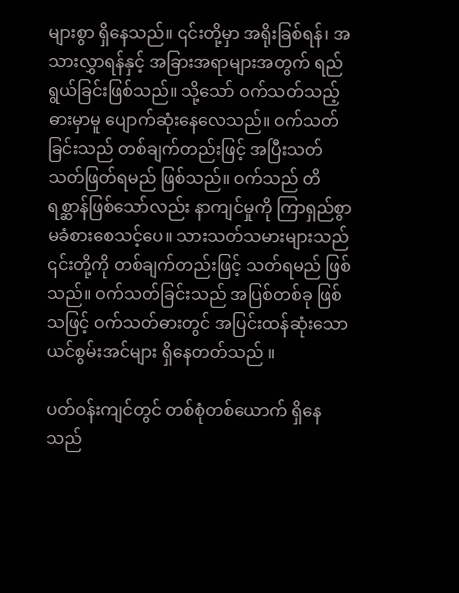များစွာ ရှိနေသည်။ ၎င်းတို့မှာ အရိုးခြစ်ရန်၊ အသားလွှာရန်နှင့် အခြားအရာများအတွက် ရည်ရွယ်ခြင်းဖြစ်သည်။ သို့သော် ဝက်သတ်သည့်ဓားမှာမူ ပျောက်ဆုံးနေလေသည်။ ဝက်သတ်ခြင်းသည် တစ်ချက်တည်းဖြင့် အပြီးသတ် သတ်ဖြတ်ရမည် ဖြစ်သည်။ ဝက်သည် တိရစ္ဆာန်ဖြစ်သော်လည်း နာကျင်မှုကို ကြာရှည်စွာ မခံစားစေသင့်ပေ။ သားသတ်သမားများသည် ၎င်းတို့ကို တစ်ချက်တည်းဖြင့် သတ်ရမည် ဖြစ်သည်။ ဝက်သတ်ခြင်းသည် အပြစ်တစ်ခု ဖြစ်သဖြင့် ဝက်သတ်ဓားတွင် အပြင်းထန်ဆုံးသော ယင်စွမ်းအင်များ ရှိနေတတ်သည် ။

ပတ်ဝန်းကျင်တွင် တစ်စုံတစ်ယောက် ရှိနေသည်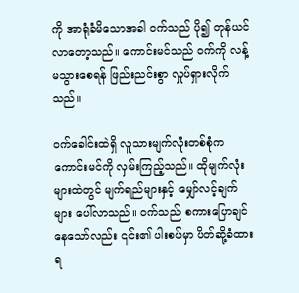ကို အာရုံခံမိသောအခါ ဝက်သည် ပို၍ တုန်ယင်လာတော့သည်။ ကောင်းမင်သည် ဝက်ကို လန့်မသွားစေရန် ဖြည်းညင်းစွာ လှုပ်ရှားလိုက်သည်။

ဝက်ခေါင်းထဲရှိ လူသားမျက်လုံးတစ်စုံက ကောင်းမင်ကို လှမ်းကြည့်သည်။ ထိုမျက်လုံးများထဲတွင် မျက်ရည်များနှင့် မျှော်လင့်ချက်များ ပေါ်လာသည်။ ဝက်သည် စကားပြောချင်နေသော်လည်း ၎င်း၏ ပါးစပ်မှာ ပိတ်ဆို့ခံထားရ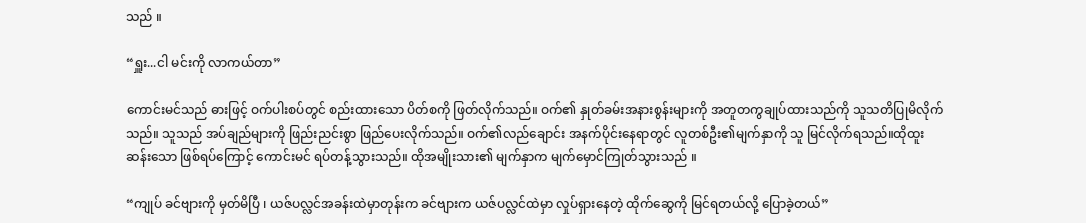သည် ။

“ရှူး...ငါ မင်းကို လာကယ်တာ”

ကောင်းမင်သည် ဓားဖြင့် ဝက်ပါးစပ်တွင် စည်းထားသော ပိတ်စကို ဖြတ်လိုက်သည်။ ဝက်၏ နှုတ်ခမ်းအနားစွန်းများကို အတူတကွချုပ်ထားသည်ကို သူသတိပြုမိလိုက်သည်။ သူသည် အပ်ချည်များကို ဖြည်းညင်းစွာ ဖြည်ပေးလိုက်သည်။ ဝက်၏လည်ချောင်း အနက်ပိုင်းနေရာတွင် လူတစ်ဦး၏မျက်နှာကို သူ မြင်လိုက်ရသည်။ထိုထူးဆန်းသော ဖြစ်ရပ်ကြောင့် ကောင်းမင် ရပ်တန့်သွားသည်။ ထိုအမျိုးသား၏ မျက်နှာက မျက်မှောင်ကြုတ်သွားသည် ။

“ကျုပ် ခင်ဗျားကို မှတ်မိပြီ ၊ ယဇ်ပလ္လင်အခန်းထဲမှာတုန်းက ခင်ဗျားက ယဇ်ပလ္လင်ထဲမှာ လှုပ်ရှားနေတဲ့ ထိုက်ဆွေကို မြင်ရတယ်လို့ ပြောခဲ့တယ်”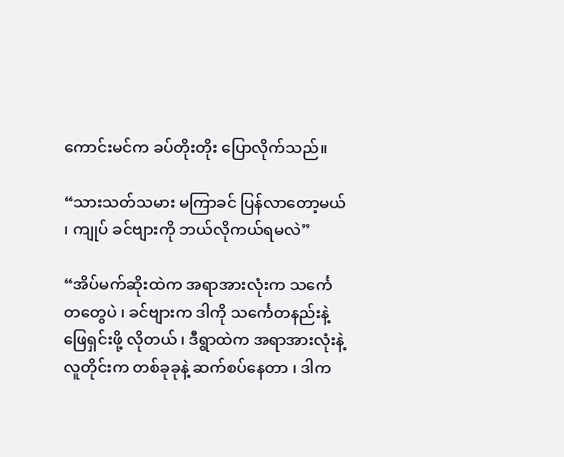ကောင်းမင်က ခပ်တိုးတိုး ပြောလိုက်သည်။

“သားသတ်သမား မကြာခင် ပြန်လာတော့မယ် ၊ ကျုပ် ခင်ဗျားကို ဘယ်လိုကယ်ရမလဲ”

“အိပ်မက်ဆိုးထဲက အရာအားလုံးက သင်္ကေတတွေပဲ ၊ ခင်ဗျားက ဒါကို သင်္ကေတနည်းနဲ့ ဖြေရှင်းဖို့ လိုတယ် ၊ ဒီရွာထဲက အရာအားလုံးနဲ့ လူတိုင်းက တစ်ခုခုနဲ့ ဆက်စပ်နေတာ ၊ ဒါက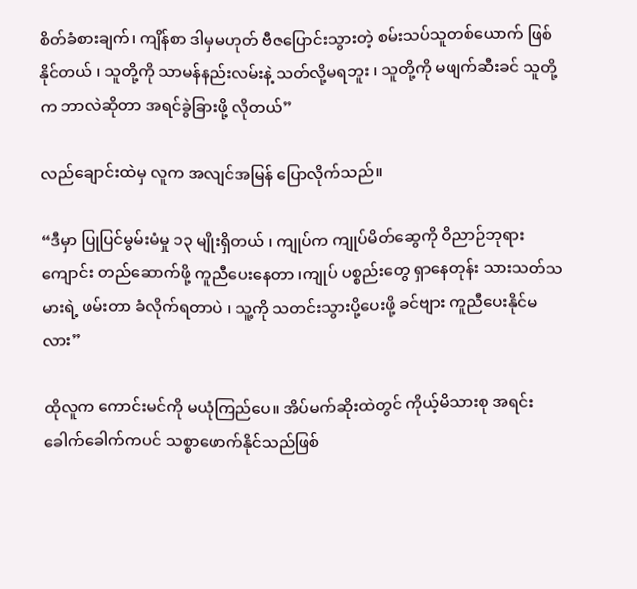စိတ်ခံစားချက်၊ ကျိန်စာ ဒါမှမဟုတ် ဗီဇပြောင်းသွားတဲ့ စမ်းသပ်သူတစ်ယောက် ဖြစ်နိုင်တယ် ၊ သူတို့ကို သာမန်နည်းလမ်းနဲ့ သတ်လို့မရဘူး ၊ သူတို့ကို မဖျက်ဆီးခင် သူတို့က ဘာလဲဆိုတာ အရင်ခွဲခြားဖို့ လိုတယ်”

လည်ချောင်းထဲမှ လူက အလျင်အမြန် ပြောလိုက်သည်။

“ဒီမှာ ပြုပြင်မွမ်းမံမှု ၁၃ မျိုးရှိတယ် ၊ ကျုပ်က ကျုပ်မိတ်ဆွေကို ဝိညာဉ်ဘုရားကျောင်း တည်ဆောက်ဖို့ ကူညီပေးနေတာ ၊ကျုပ် ပစ္စည်းတွေ ရှာနေတုန်း သားသတ်သမားရဲ့ ဖမ်းတာ ခံလိုက်ရတာပဲ ၊ သူ့ကို သတင်းသွားပို့ပေးဖို့ ခင်ဗျား ကူညီပေးနိုင်မလား”

ထိုလူက ကောင်းမင်ကို မယုံကြည်ပေ။ အိပ်မက်ဆိုးထဲတွင် ကိုယ့်မိသားစု အရင်းခေါက်ခေါက်ကပင် သစ္စာဖောက်နိုင်သည်ဖြစ်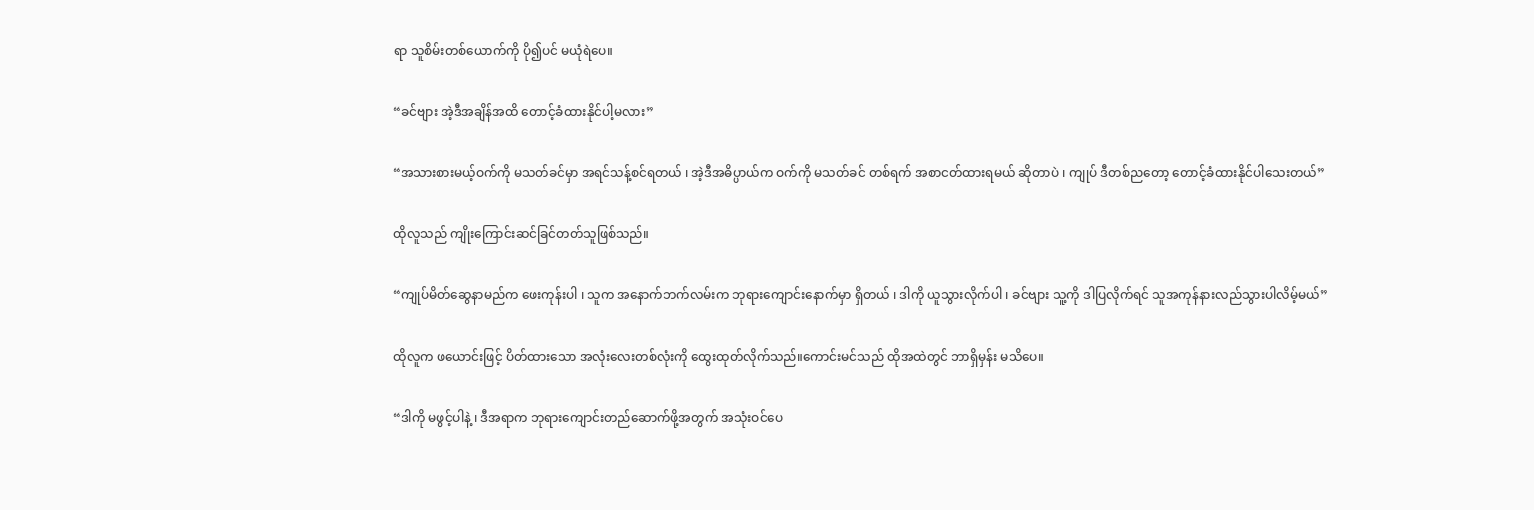ရာ သူစိမ်းတစ်ယောက်ကို ပို၍ပင် မယုံရဲပေ။

“ခင်ဗျား အဲ့ဒီအချိန်အထိ တောင့်ခံထားနိုင်ပါ့မလား”

“အသားစားမယ့်ဝက်ကို မသတ်ခင်မှာ အရင်သန့်စင်ရတယ် ၊ အဲ့ဒီအဓိပ္ပာယ်က ဝက်ကို မသတ်ခင် တစ်ရက် အစာငတ်ထားရမယ် ဆိုတာပဲ ၊ ကျုပ် ဒီတစ်ညတော့ တောင့်ခံထားနိုင်ပါသေးတယ်”

ထိုလူသည် ကျိုးကြောင်းဆင်ခြင်တတ်သူဖြစ်သည်။

“ကျုပ်မိတ်ဆွေနာမည်က ဖေးကုန်းပါ ၊ သူက အနောက်ဘက်လမ်းက ဘုရားကျောင်းနောက်မှာ ရှိတယ် ၊ ဒါကို ယူသွားလိုက်ပါ ၊ ခင်ဗျား သူ့ကို ဒါပြလိုက်ရင် သူအကုန်နားလည်သွားပါလိမ့်မယ်”

ထိုလူက ဖယောင်းဖြင့် ပိတ်ထားသော အလုံးလေးတစ်လုံးကို ထွေးထုတ်လိုက်သည်။ကောင်းမင်သည် ထိုအထဲတွင် ဘာရှိမှန်း မသိပေ။

“ဒါကို မဖွင့်ပါနဲ့ ၊ ဒီအရာက ဘုရားကျောင်းတည်ဆောက်ဖို့အတွက် အသုံးဝင်ပေ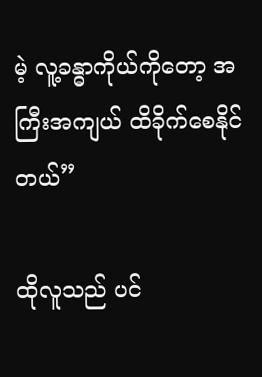မဲ့ လူ့ခန္ဓာကိုယ်ကိုတော့ အကြီးအကျယ် ထိခိုက်စေနိုင်တယ်”

ထိုလူသည် ပင်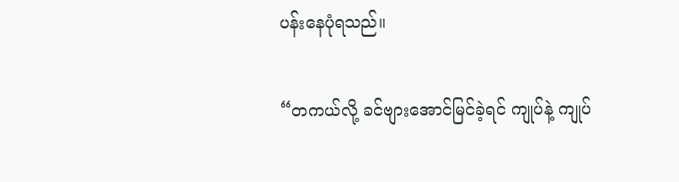ပန်းနေပုံရသည်။

“တကယ်လို့ ခင်ဗျားအောင်မြင်ခဲ့ရင် ကျုပ်နဲ့ ကျုပ်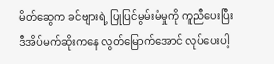မိတ်ဆွေက ခင်ဗျားရဲ့ ပြုပြင်မွမ်းမံမှုကို ကူညီပေးပြီး ဒီအိပ်မက်ဆိုးကနေ လွတ်မြောက်အောင် လုပ်ပေးပါ့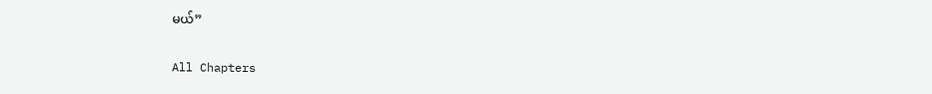မယ်”

All Chapters